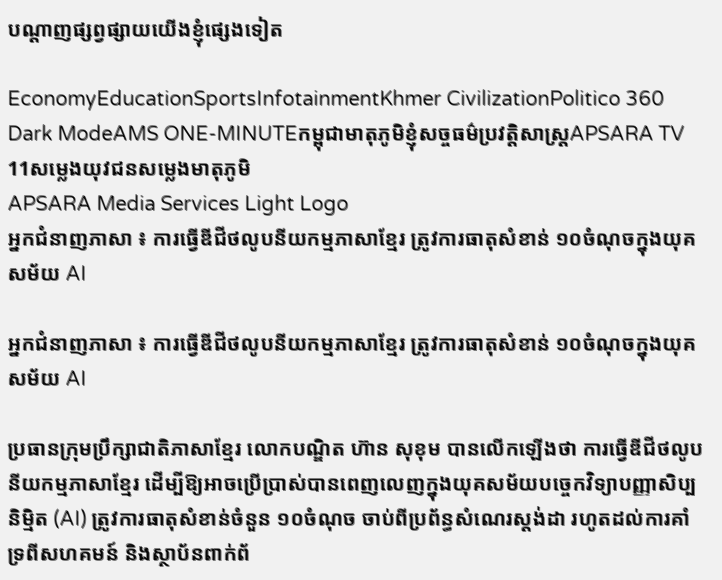បណ្ដាញផ្សព្វផ្សាយយើងខ្ញុំផ្សេងទៀត

EconomyEducationSportsInfotainmentKhmer CivilizationPolitico 360 Dark ModeAMS ONE-MINUTEកម្ពុជាមាតុភូមិខ្ញុំសច្ចធម៌ប្រវត្តិសាស្ត្រAPSARA TV 11សម្លេងយុវជនសម្លេងមាតុភូមិ
APSARA Media Services Light Logo
អ្នកជំនាញភាសា ៖ ការធ្វើឌីជីថលូបនីយកម្មភាសាខ្មែរ ត្រូវការធាតុសំខាន់ ១០ចំណុចក្នុងយុគសម័យ AI

អ្នកជំនាញភាសា ៖ ការធ្វើឌីជីថលូបនីយកម្មភាសាខ្មែរ ត្រូវការធាតុសំខាន់ ១០ចំណុចក្នុងយុគសម័យ AI

ប្រធានក្រុមប្រឹក្សាជាតិភាសាខ្មែរ លោកបណ្ឌិត ហ៊ាន សុខុម បានលើកឡើងថា ការធ្វើឌីជីថលូបនីយកម្មភាសាខ្មែរ ដើម្បីឱ្យអាចប្រើប្រាស់បានពេញលេញក្នុងយុគសម័យបច្ចេកវិទ្យាបញ្ញាសិប្បនិម្មិត (AI) ត្រូវការធាតុសំខាន់ចំនួន ១០ចំណុច ចាប់ពីប្រព័ន្ធសំណេរស្តង់ដា រហូតដល់ការគាំទ្រពីសហគមន៍ និងស្ថាប័នពាក់ព័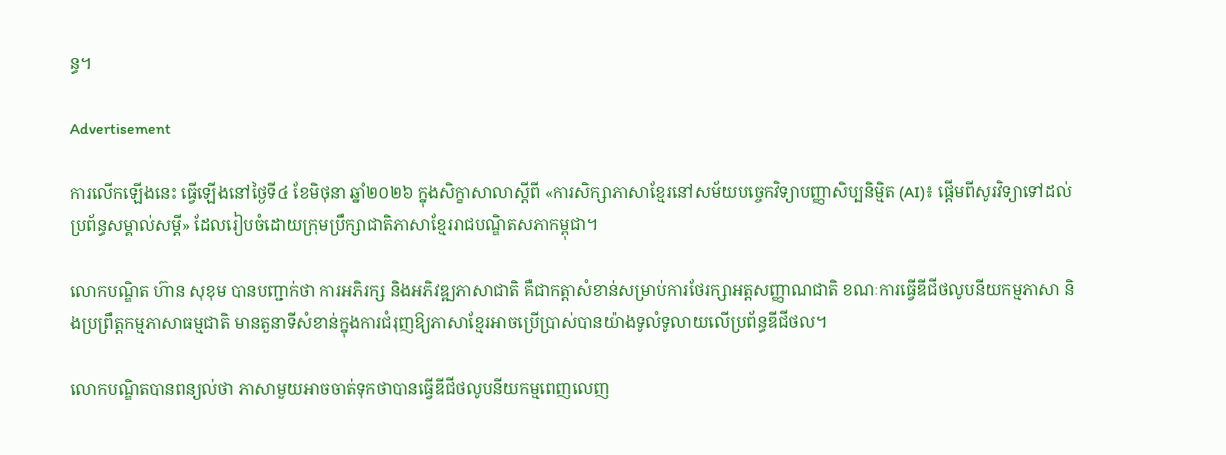ន្ធ។

Advertisement

ការលើកឡើងនេះ ធ្វើឡើងនៅថ្ងៃទី៤ ខែមិថុនា ឆ្នាំ២០២៦ ក្នុងសិក្ខាសាលាស្តីពី «ការសិក្សាភាសាខ្មែរនៅសម័យបច្ចេកវិទ្យាបញ្ញាសិប្បនិម្មិត (AI)៖ ផ្ដើមពីសូរវិទ្យាទៅដល់ប្រព័ន្ធសម្គាល់សម្តី» ដែលរៀបចំដោយក្រុមប្រឹក្សាជាតិភាសាខ្មែររាជបណ្ឌិតសភាកម្ពុជា។

លោកបណ្ឌិត ហ៊ាន សុខុម បានបញ្ជាក់ថា ការអភិរក្ស និងអភិវឌ្ឍភាសាជាតិ គឺជាកត្តាសំខាន់សម្រាប់ការថែរក្សាអត្តសញ្ញាណជាតិ ខណៈការធ្វើឌីជីថលូបនីយកម្មភាសា និងប្រព្រឹត្តកម្មភាសាធម្មជាតិ មានតួនាទីសំខាន់ក្នុងការជំរុញឱ្យភាសាខ្មែរអាចប្រើប្រាស់បានយ៉ាងទូលំទូលាយលើប្រព័ន្ធឌីជីថល។

លោកបណ្ឌិតបានពន្យល់ថា ភាសាមួយអាចចាត់ទុកថាបានធ្វើឌីជីថលូបនីយកម្មពេញលេញ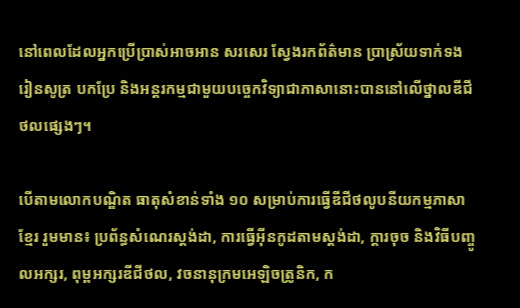នៅពេលដែលអ្នកប្រើប្រាស់អាចអាន សរសេរ ស្វែងរកព័ត៌មាន ប្រាស្រ័យទាក់ទង រៀនសូត្រ បកប្រែ និងអន្តរកម្មជាមួយបច្ចេកវិទ្យាជាភាសានោះបាននៅលើថ្នាលឌីជីថលផ្សេងៗ។

បើតាមលោកបណ្ឌិត ធាតុសំខាន់ទាំង ១០ សម្រាប់ការធ្វើឌីជីថលូបនីយកម្មភាសាខ្មែរ រួមមាន៖ ប្រព័ន្ធសំណេរស្តង់ដា, ការធ្វើអ៊ីនកូដតាមស្តង់ដា, ក្ដារចុច និងវិធីបញ្ចូលអក្សរ, ពុម្ពអក្សរឌីជីថល, វចនានុក្រមអេឡិចត្រូនិក, ក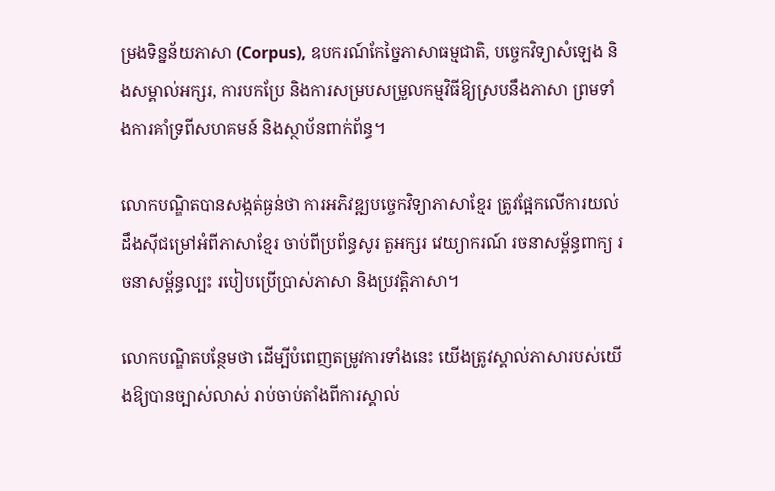ម្រងទិន្នន័យភាសា (Corpus), ឧបករណ៍កែច្នៃភាសាធម្មជាតិ, បច្ចេកវិទ្យាសំឡេង និងសម្គាល់អក្សរ, ការបកប្រែ និងការសម្របសម្រួលកម្មវិធីឱ្យស្របនឹងភាសា ព្រមទាំងការគាំទ្រពីសហគមន៍ និងស្ថាប័នពាក់ព័ន្ធ។

លោកបណ្ឌិតបានសង្កត់ធ្ងន់ថា ការអភិវឌ្ឍបច្ចេកវិទ្យាភាសាខ្មែរ ត្រូវផ្អែកលើការយល់ដឹងស៊ីជម្រៅអំពីភាសាខ្មែរ ចាប់ពីប្រព័ន្ធសូរ តួអក្សរ វេយ្យាករណ៍ រចនាសម្ព័ន្ធពាក្យ រចនាសម្ព័ន្ធល្បះ របៀបប្រើប្រាស់ភាសា និងប្រវត្តិភាសា។

លោកបណ្ឌិតបន្ថែមថា ដើម្បីបំពេញតម្រូវការទាំងនេះ យើងត្រូវស្គាល់ភាសារបស់យើងឱ្យបានច្បាស់លាស់ រាប់ចាប់តាំងពីការស្គាល់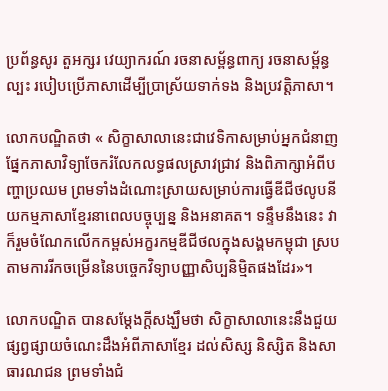ប្រព័ន្ធសូរ តួអក្សរ វេយ្យាករណ៍ រចនាសម្ព័ន្ធពាក្យ រចនាសម្ព័ន្ធល្បះ របៀបប្រើភាសាដើម្បីប្រាស្រ័យទាក់ទង និងប្រវត្តិភាសា។

លោកបណ្ឌិតថា « សិក្ខាសាលានេះជាវេទិកាសម្រាប់អ្នកជំនាញផ្នែកភាសាវិទ្យាចែករំលែកលទ្ធផលស្រាវជ្រាវ និងពិភាក្សាអំពីបញ្ហាប្រឈម ព្រមទាំងដំណោះស្រាយសម្រាប់ការធ្វើឌីជីថលូបនីយកម្មភាសាខ្មែរនាពេលបច្ចុប្បន្ន និងអនាគត។ ទន្ទឹមនឹងនេះ វាក៏រួមចំណែកលើកកម្ពស់អក្ខរកម្មឌីជីថលក្នុងសង្គមកម្ពុជា ស្របតាមការរីកចម្រើននៃបច្ចេកវិទ្យាបញ្ញាសិប្បនិម្មិតផងដែរ»។

លោកបណ្ឌិត បានសម្តែងក្តីសង្ឃឹមថា សិក្ខាសាលានេះនឹងជួយផ្សព្វផ្សាយចំណេះដឹងអំពីភាសាខ្មែរ ដល់សិស្ស និស្សិត និងសាធារណជន ព្រមទាំងជំ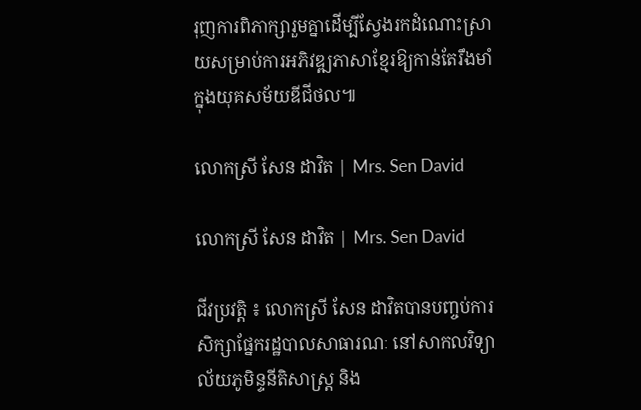រុញការពិភាក្សារួមគ្នាដើម្បីស្វែងរកដំណោះស្រាយសម្រាប់ការអភិវឌ្ឍភាសាខ្មែរឱ្យកាន់តែរឹងមាំក្នុងយុគសម័យឌីជីថល៕

លោកស្រី សែន ដាវិត | Mrs. Sen David

លោកស្រី សែន ដាវិត | Mrs. Sen David

ជីវប្រវត្តិ ៖ លោកស្រី សែន ដាវិតបានបញ្ចប់ការសិក្សាផ្នែករដ្ឋបាលសាធារណៈ នៅសាកលវិទ្យាល័យភូមិន្ទនីតិសាស្រ្ដ និង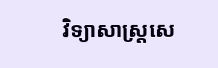វិទ្យាសាស្រ្ដសេ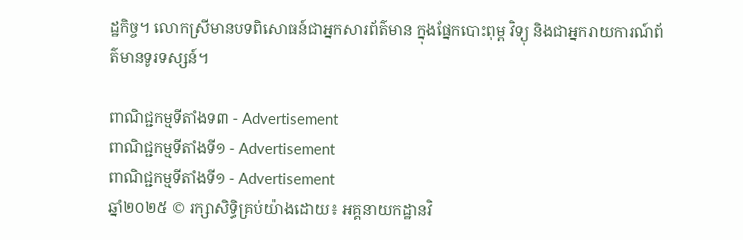ដ្ឋកិច្ច។ លោកស្រីមានបទពិសោធន៍ជាអ្នកសារព័ត៌មាន ក្នុងផ្នែកបោះពុម្ព វិទ្យុ និងជាអ្នករាយការណ៍ព័ត៌មានទូរទស្សន៍។

ពាណិជ្ជកម្មទីតាំងទ៣ - Advertisement
ពាណិជ្ជកម្មទីតាំងទី១ - Advertisement
ពាណិជ្ជកម្មទីតាំងទី១ - Advertisement
ឆ្នាំ២០២៥ © រក្សាសិទ្ធិគ្រប់យ៉ាងដោយ៖ អគ្គនាយកដ្ឋានវិ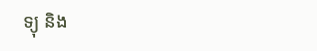ទ្យុ និង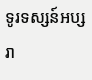ទូរទស្សន៍អប្សរា